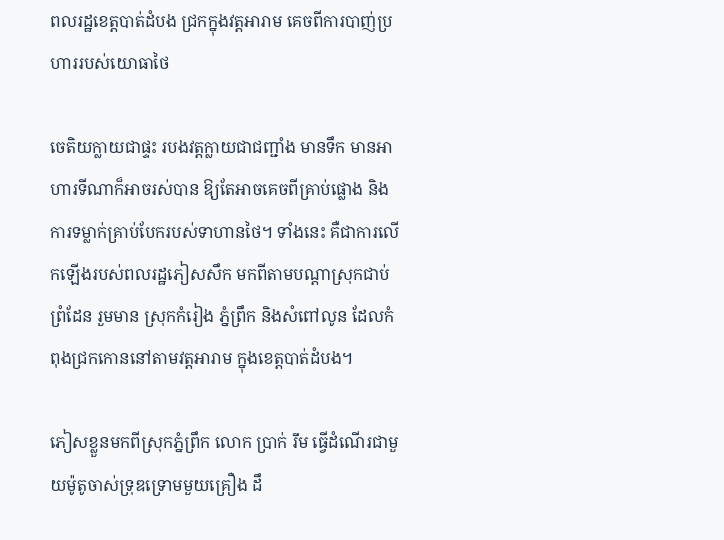ពលរដ្ឋខេត្តបាត់ដំបង ជ្រកក្នុងវត្តអារាម គេចពីការបាញ់ប្រហាររបស់យោធាថៃ

ចេតិយក្លាយជាផ្ទះ របងវត្តក្លាយជាជញ្ជាំង មានទឹក មានអាហារទីណាក៏អាចរស់បាន ឱ្យតែអាចគេចពីគ្រាប់ផ្លោង និងការទម្លាក់គ្រាប់បែករបស់ទាហានថៃ។ ទាំងនេះ គឺជាការលើកឡើងរបស់ពលរដ្ឋភៀសសឹក មកពីតាមបណ្ដាស្រុកជាប់ព្រំដែន រួមមាន ស្រុកកំរៀង ភ្នំព្រឹក និងសំពៅលូន ដែលកំពុងជ្រកកោននៅតាមវត្តអារាម ក្នុងខេត្តបាត់ដំបង។

ភៀសខ្លួនមកពីស្រុកភ្នំព្រឹក លោក ប្រាក់ រឹម ធ្វើដំណើរជាមួយម៉ូតូចាស់ទ្រុឌទ្រោមមួយគ្រឿង ដឹ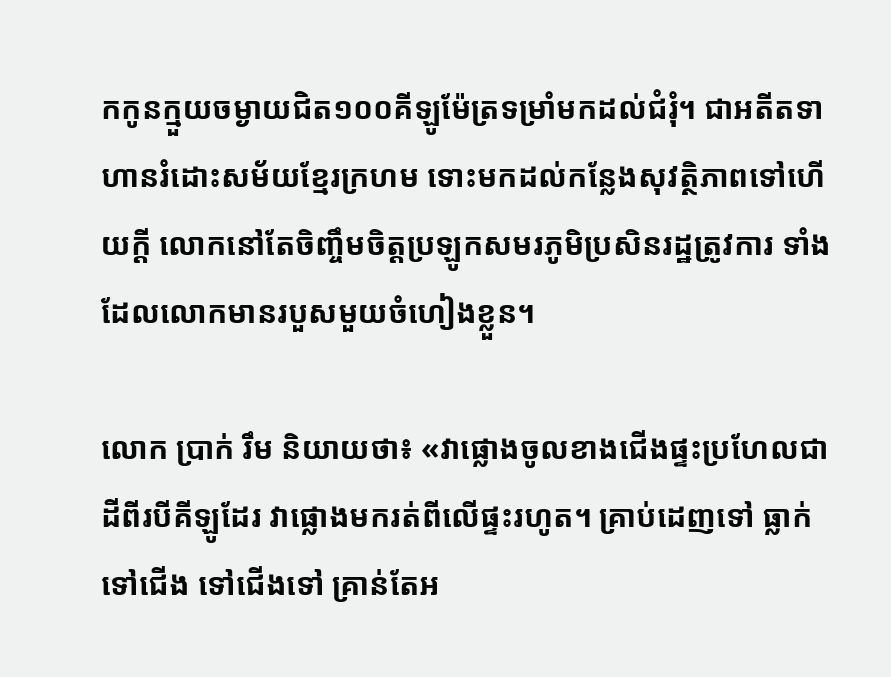កកូនក្មួយចម្ងាយជិត១០០គីឡូម៉ែត្រទម្រាំមកដល់ជំរុំ។ ជាអតីតទាហានរំដោះសម័យខ្មែរក្រហម ទោះមកដល់កន្លែងសុវត្ថិភាពទៅហើយក្ដី លោកនៅតែចិញ្ចឹមចិត្តប្រឡូកសមរភូមិប្រសិនរដ្ឋត្រូវការ ទាំងដែលលោកមានរបួសមួយចំហៀងខ្លួន។

លោក ប្រាក់ រឹម និយាយថា៖ «វាផ្លោងចូលខាងជើងផ្ទះប្រហែលជាដីពីរបីគីឡូដែរ វាផ្លោងមករត់ពីលើផ្ទះរហូត។ គ្រាប់ដេញទៅ ធ្លាក់ទៅជើង ទៅជើងទៅ គ្រាន់តែអ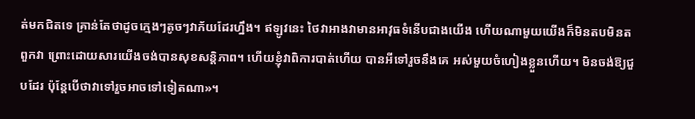ត់មកជិតទេ គ្រាន់តែថាដូចក្មេងៗតូចៗវាភ័យដែរហ្នឹង។ ឥឡូវនេះ ថៃវាអាងវាមានអាវុធទំនើបជាងយើង ហើយណាមួយយើងក៏មិនតបមិនតពួកវា ព្រោះដោយសារយើងចង់បានសុខសន្តិភាព។ ហើយខ្ញុំវាពិការបាត់ហើយ បានអីទៅរួចនឹងគេ អស់មួយចំហៀងខ្លួនហើយ។ មិនចង់ឱ្យជួបដែរ ប៉ុន្តែបើថាវាទៅរួចអាចទៅទៀតណា»។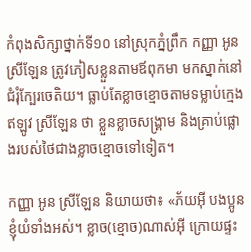កំពុងសិក្សាថ្នាក់ទី១០ នៅស្រុកភ្នំព្រឹក កញ្ញា អូន ស្រីឡែន ត្រូវភៀសខ្លួនតាមឪពុកមា មកស្នាក់នៅជំរុំក្បែរចេតិយ។ ធ្លាប់តែខ្លាចខ្មោចតាមទម្លាប់ក្មេង ឥឡូវ ស្រីឡែន ថា ខ្លួនខ្លាចសង្គ្រាម និងគ្រាប់ផ្លោងរបស់ថៃជាងខ្លាចខ្មោចទៅទៀត។

កញ្ញា អូន ស្រីឡែន និយាយថា៖ «ភ័យអ៊ី បងប្អូនខ្ញុំយំទាំងអស់។ ខ្លាច(ខ្មោច)ណាស់អ៊ី ក្រោយផ្ទះ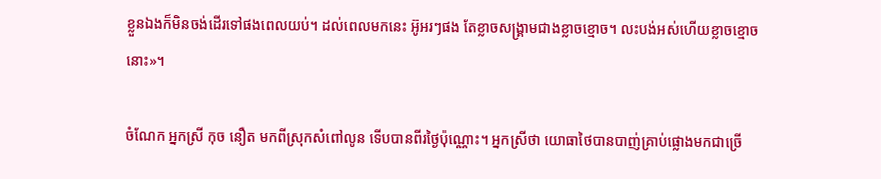ខ្លួនឯងក៏មិនចង់ដើរទៅផងពេលយប់។ ដល់ពេលមកនេះ អ៊ូអរៗផង តែខ្លាចសង្គ្រាមជាងខ្លាចខ្មោច។ លះបង់អស់ហើយខ្លាចខ្មោចនោះ»។

ចំណែក អ្នកស្រី កុច នឿត មកពីស្រុកសំពៅលូន ទើបបានពីរថ្ងៃប៉ុណ្ណោះ។ អ្នកស្រីថា យោធាថៃបានបាញ់គ្រាប់ផ្លោងមកជាច្រើ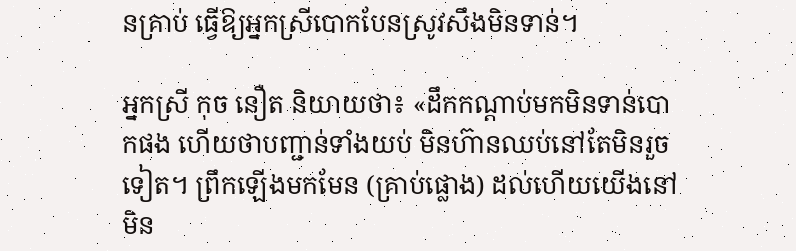នគ្រាប់ ធ្វើឱ្យអ្នកស្រីបោកបែនស្រូវសឹងមិនទាន់។

អ្នកស្រី កុច នឿត និយាយថា៖ «ដឹកកណ្ដាប់មកមិនទាន់បោកផង ហើយថាបញ្ជាន់ទាំងយប់ មិនហ៊ានឈប់នៅតែមិនរួចទៀត។ ព្រឹកឡើងមកមែន (គ្រាប់ផ្លោង) ដល់ហើយយើងនៅមិន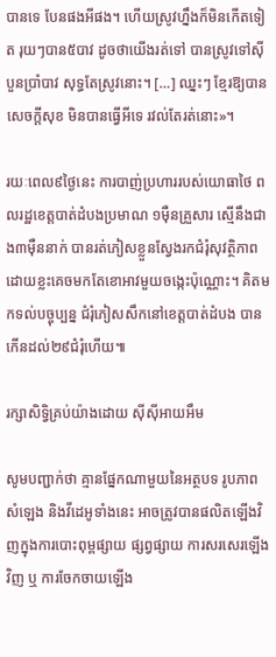បានទេ បែនផងអីផង។ ហើយស្រូវហ្នឹងក៏មិនកើតទៀត រុយៗបាន៥បាវ ដូចថាយើងរត់ទៅ បានស្រូវទៅស៊ីបួនប្រាំបាវ សុទ្ធតែស្រូវនោះ។ […] ឈ្នះៗ ខ្មែរឱ្យបានសេចក្ដីសុខ មិនបានធ្វើអីទេ រវល់តែរត់នោះ»។

រយៈពេល៩ថ្ងៃនេះ ការបាញ់ប្រហាររបស់យោធាថៃ ពលរដ្ឋខេត្តបាត់ដំបងប្រមាណ ១ម៉ឺនគ្រួសារ ស្មើនឹងជាង៣ម៉ឺននាក់ បានរត់ភៀសខ្លួនស្វែងរកជំរុំសុវត្ថិភាព ដោយខ្លះគេចមកតែខោអាវមួយចង្កេះប៉ុណ្ណោះ។ គិតមកទល់បច្ចុប្បន្ន ជំរុំភៀសសឹកនៅខេត្តបាត់ដំបង បានកើនដល់២៩ជំរុំហើយ៕

រក្សាសិទ្វិគ្រប់យ៉ាងដោយ ស៊ីស៊ីអាយអឹម

សូមបញ្ជាក់ថា គ្មានផ្នែកណាមួយនៃអត្ថបទ រូបភាព សំឡេង និងវីដេអូទាំងនេះ អាចត្រូវបានផលិតឡើងវិញក្នុងការបោះពុម្ពផ្សាយ ផ្សព្វផ្សាយ ការសរសេរឡើងវិញ ឬ ការចែកចាយឡើង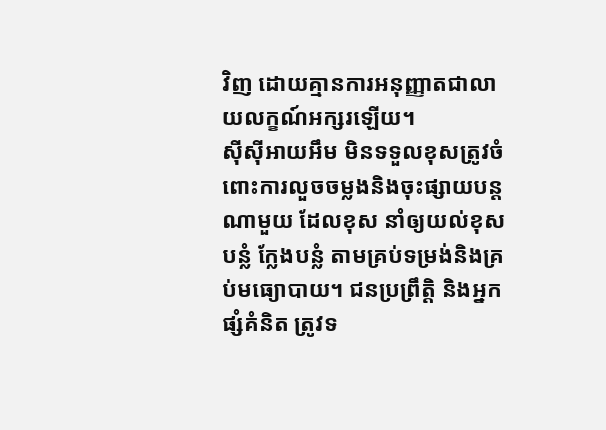វិញ ដោយគ្មានការអនុញ្ញាតជាលាយលក្ខណ៍អក្សរឡើយ។
ស៊ីស៊ីអាយអឹម មិនទទួលខុសត្រូវចំពោះការលួចចម្លងនិងចុះផ្សាយបន្តណាមួយ ដែលខុស នាំឲ្យយល់ខុស បន្លំ ក្លែងបន្លំ តាមគ្រប់ទម្រង់និងគ្រប់មធ្យោបាយ។ ជនប្រព្រឹត្តិ និងអ្នកផ្សំគំនិត ត្រូវទ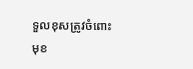ទួលខុសត្រូវចំពោះមុខ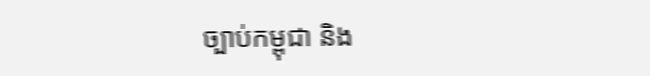ច្បាប់កម្ពុជា និង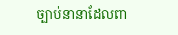ច្បាប់នានាដែលពា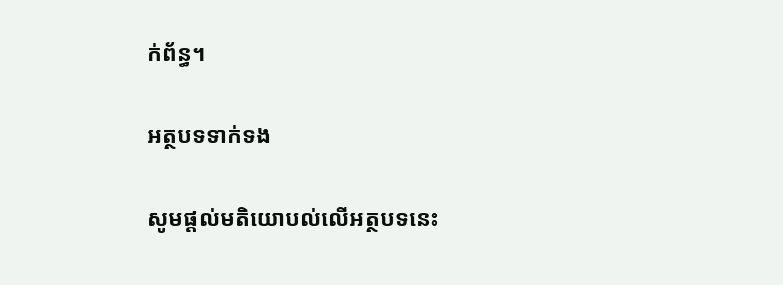ក់ព័ន្ធ។

អត្ថបទទាក់ទង

សូមផ្ដល់មតិយោបល់លើអត្ថបទនេះ